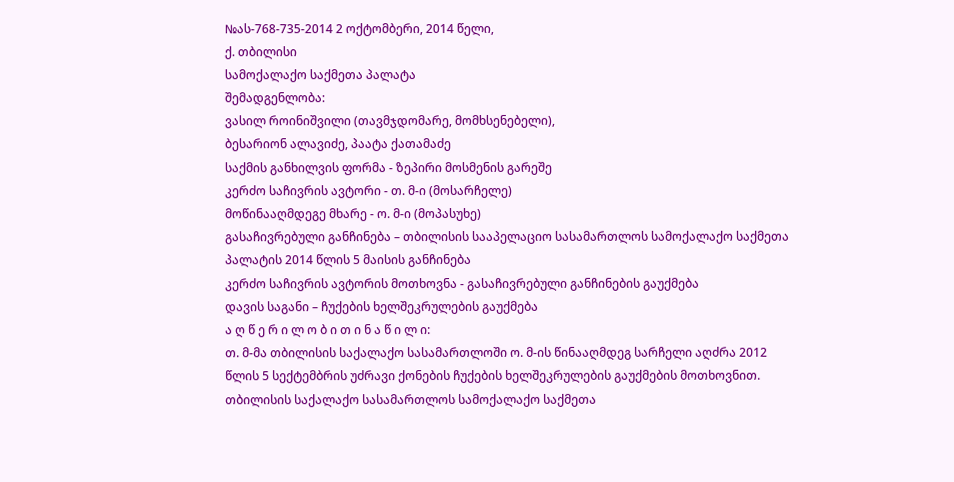№ას-768-735-2014 2 ოქტომბერი, 2014 წელი,
ქ. თბილისი
სამოქალაქო საქმეთა პალატა
შემადგენლობა:
ვასილ როინიშვილი (თავმჯდომარე, მომხსენებელი),
ბესარიონ ალავიძე, პაატა ქათამაძე
საქმის განხილვის ფორმა - ზეპირი მოსმენის გარეშე
კერძო საჩივრის ავტორი - თ. მ-ი (მოსარჩელე)
მოწინააღმდეგე მხარე - ო. მ-ი (მოპასუხე)
გასაჩივრებული განჩინება – თბილისის სააპელაციო სასამართლოს სამოქალაქო საქმეთა პალატის 2014 წლის 5 მაისის განჩინება
კერძო საჩივრის ავტორის მოთხოვნა - გასაჩივრებული განჩინების გაუქმება
დავის საგანი – ჩუქების ხელშეკრულების გაუქმება
ა ღ წ ე რ ი ლ ო ბ ი თ ი ნ ა წ ი ლ ი:
თ. მ-მა თბილისის საქალაქო სასამართლოში ო. მ-ის წინააღმდეგ სარჩელი აღძრა 2012 წლის 5 სექტემბრის უძრავი ქონების ჩუქების ხელშეკრულების გაუქმების მოთხოვნით.
თბილისის საქალაქო სასამართლოს სამოქალაქო საქმეთა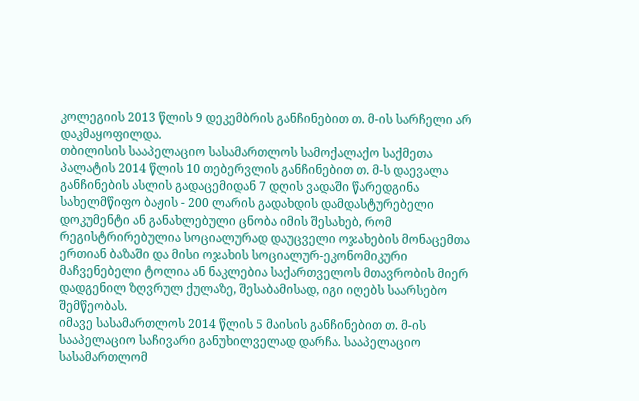კოლეგიის 2013 წლის 9 დეკემბრის განჩინებით თ. მ-ის სარჩელი არ დაკმაყოფილდა.
თბილისის სააპელაციო სასამართლოს სამოქალაქო საქმეთა პალატის 2014 წლის 10 თებერვლის განჩინებით თ. მ-ს დაევალა განჩინების ასლის გადაცემიდან 7 დღის ვადაში წარედგინა სახელმწიფო ბაჟის - 200 ლარის გადახდის დამდასტურებელი დოკუმენტი ან განახლებული ცნობა იმის შესახებ, რომ რეგისტრირებულია სოციალურად დაუცველი ოჯახების მონაცემთა ერთიან ბაზაში და მისი ოჯახის სოციალურ-ეკონომიკური მაჩვენებელი ტოლია ან ნაკლებია საქართველოს მთავრობის მიერ დადგენილ ზღვრულ ქულაზე, შესაბამისად, იგი იღებს საარსებო შემწეობას.
იმავე სასამართლოს 2014 წლის 5 მაისის განჩინებით თ. მ-ის სააპელაციო საჩივარი განუხილველად დარჩა. სააპელაციო სასამართლომ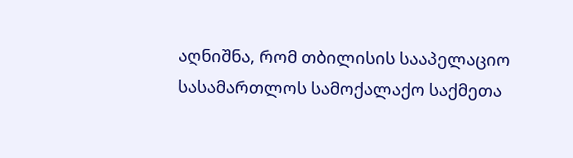აღნიშნა, რომ თბილისის სააპელაციო სასამართლოს სამოქალაქო საქმეთა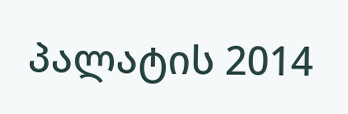პალატის 2014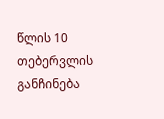წლის 10 თებერვლის განჩინება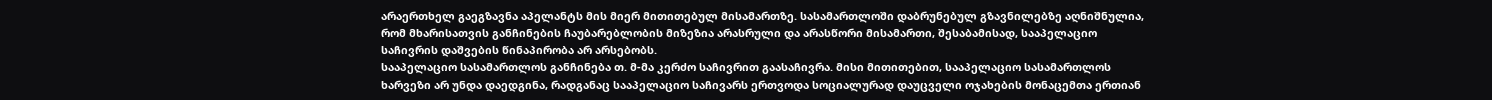არაერთხელ გაეგზავნა აპელანტს მის მიერ მითითებულ მისამართზე. სასამართლოში დაბრუნებულ გზავნილებზე აღნიშნულია, რომ მხარისათვის განჩინების ჩაუბარებლობის მიზეზია არასრული და არასწორი მისამართი, შესაბამისად, სააპელაციო საჩივრის დაშვების წინაპირობა არ არსებობს.
სააპელაციო სასამართლოს განჩინება თ. მ-მა კერძო საჩივრით გაასაჩივრა. მისი მითითებით, სააპელაციო სასამართლოს ხარვეზი არ უნდა დაედგინა, რადგანაც სააპელაციო საჩივარს ერთვოდა სოციალურად დაუცველი ოჯახების მონაცემთა ერთიან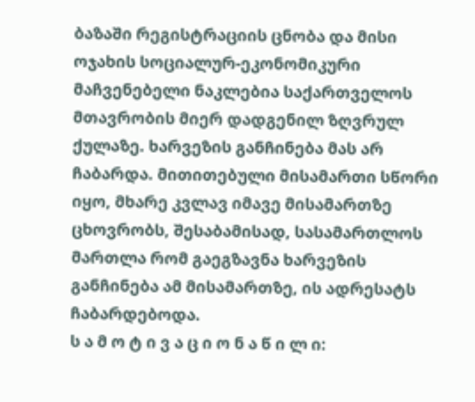ბაზაში რეგისტრაციის ცნობა და მისი ოჯახის სოციალურ-ეკონომიკური მაჩვენებელი ნაკლებია საქართველოს მთავრობის მიერ დადგენილ ზღვრულ ქულაზე. ხარვეზის განჩინება მას არ ჩაბარდა. მითითებული მისამართი სწორი იყო, მხარე კვლავ იმავე მისამართზე ცხოვრობს, შესაბამისად, სასამართლოს მართლა რომ გაეგზავნა ხარვეზის განჩინება ამ მისამართზე, ის ადრესატს ჩაბარდებოდა.
ს ა მ ო ტ ი ვ ა ც ი ო ნ ა წ ი ლ ი: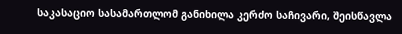საკასაციო სასამართლომ განიხილა კერძო საჩივარი, შეისწავლა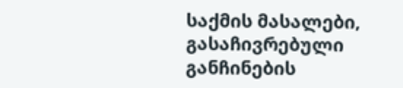საქმის მასალები, გასაჩივრებული განჩინების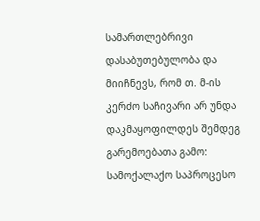სამართლებრივი დასაბუთებულობა და მიიჩნევს, რომ თ. მ-ის კერძო საჩივარი არ უნდა დაკმაყოფილდეს შემდეგ გარემოებათა გამო:
სამოქალაქო საპროცესო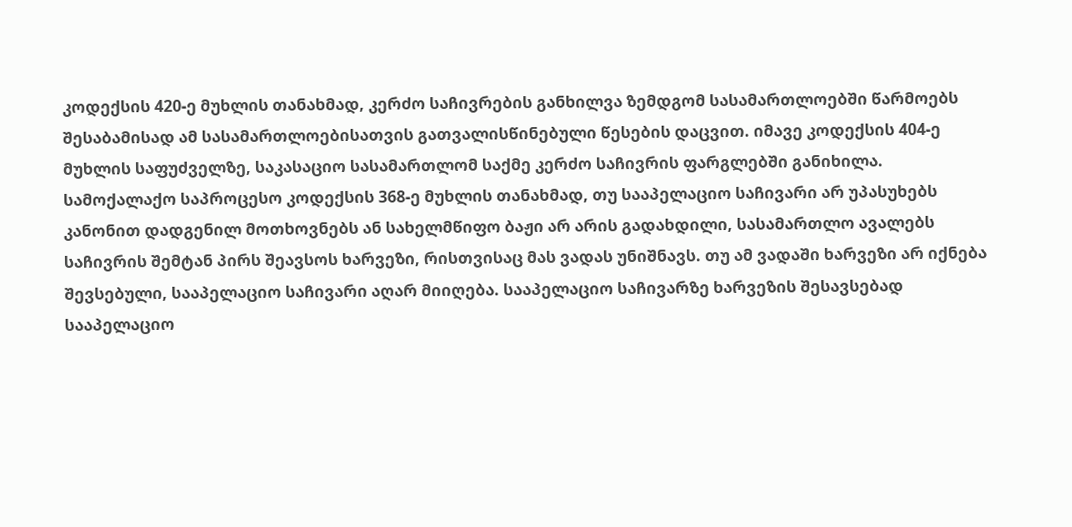კოდექსის 420-ე მუხლის თანახმად, კერძო საჩივრების განხილვა ზემდგომ სასამართლოებში წარმოებს შესაბამისად ამ სასამართლოებისათვის გათვალისწინებული წესების დაცვით. იმავე კოდექსის 404-ე მუხლის საფუძველზე, საკასაციო სასამართლომ საქმე კერძო საჩივრის ფარგლებში განიხილა.
სამოქალაქო საპროცესო კოდექსის 368-ე მუხლის თანახმად, თუ სააპელაციო საჩივარი არ უპასუხებს კანონით დადგენილ მოთხოვნებს ან სახელმწიფო ბაჟი არ არის გადახდილი, სასამართლო ავალებს საჩივრის შემტან პირს შეავსოს ხარვეზი, რისთვისაც მას ვადას უნიშნავს. თუ ამ ვადაში ხარვეზი არ იქნება შევსებული, სააპელაციო საჩივარი აღარ მიიღება. სააპელაციო საჩივარზე ხარვეზის შესავსებად სააპელაციო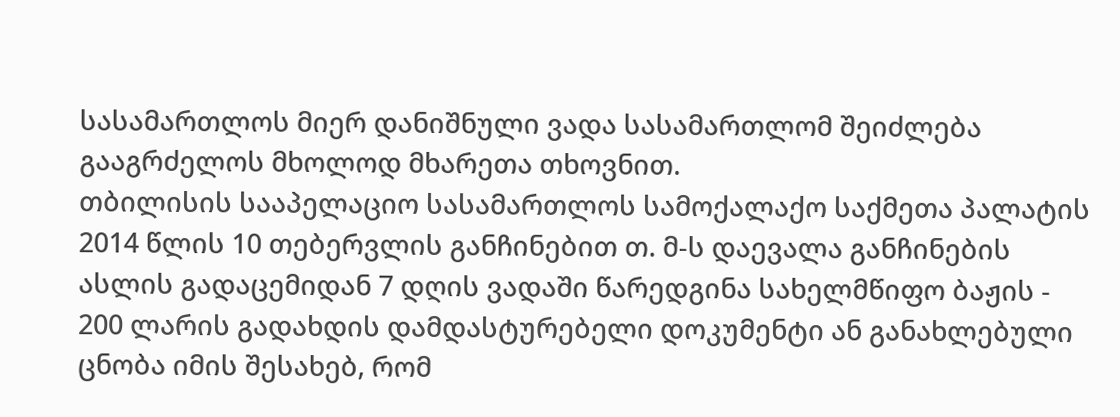სასამართლოს მიერ დანიშნული ვადა სასამართლომ შეიძლება გააგრძელოს მხოლოდ მხარეთა თხოვნით.
თბილისის სააპელაციო სასამართლოს სამოქალაქო საქმეთა პალატის 2014 წლის 10 თებერვლის განჩინებით თ. მ-ს დაევალა განჩინების ასლის გადაცემიდან 7 დღის ვადაში წარედგინა სახელმწიფო ბაჟის - 200 ლარის გადახდის დამდასტურებელი დოკუმენტი ან განახლებული ცნობა იმის შესახებ, რომ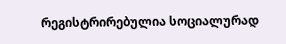რეგისტრირებულია სოციალურად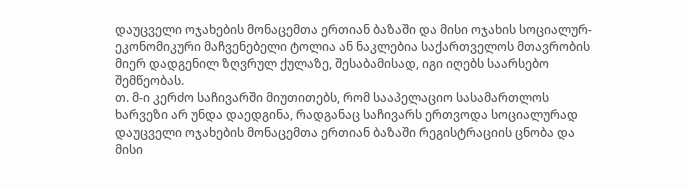დაუცველი ოჯახების მონაცემთა ერთიან ბაზაში და მისი ოჯახის სოციალურ-ეკონომიკური მაჩვენებელი ტოლია ან ნაკლებია საქართველოს მთავრობის მიერ დადგენილ ზღვრულ ქულაზე, შესაბამისად, იგი იღებს საარსებო შემწეობას.
თ. მ-ი კერძო საჩივარში მიუთითებს, რომ სააპელაციო სასამართლოს ხარვეზი არ უნდა დაედგინა, რადგანაც საჩივარს ერთვოდა სოციალურად დაუცველი ოჯახების მონაცემთა ერთიან ბაზაში რეგისტრაციის ცნობა და მისი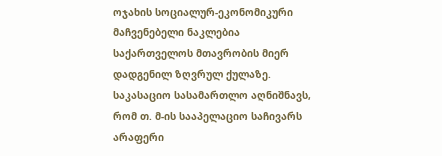ოჯახის სოციალურ-ეკონომიკური მაჩვენებელი ნაკლებია საქართველოს მთავრობის მიერ დადგენილ ზღვრულ ქულაზე.
საკასაციო სასამართლო აღნიშნავს, რომ თ. მ-ის სააპელაციო საჩივარს არაფერი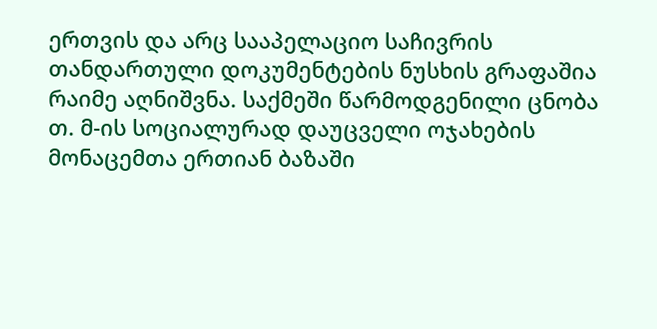ერთვის და არც სააპელაციო საჩივრის თანდართული დოკუმენტების ნუსხის გრაფაშია რაიმე აღნიშვნა. საქმეში წარმოდგენილი ცნობა თ. მ-ის სოციალურად დაუცველი ოჯახების მონაცემთა ერთიან ბაზაში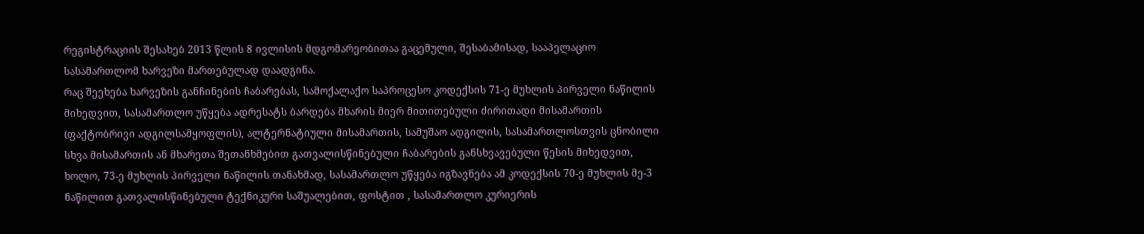რეგისტრაციის შესახებ 2013 წლის 8 ივლისის მდგომარეობითაა გაცემული, შესაბამისად, სააპელაციო სასამართლომ ხარვეზი მართებულად დაადგინა.
რაც შეეხება ხარვეზის განჩინების ჩაბარებას, სამოქალაქო საპროცესო კოდექსის 71-ე მუხლის პირველი ნაწილის მიხედვით, სასამართლო უწყება ადრესატს ბარდება მხარის მიერ მითითებული ძირითადი მისამართის (ფაქტობრივი ადგილსამყოფლის), ალტერნატიული მისამართის, სამუშაო ადგილის, სასამართლოსთვის ცნობილი სხვა მისამართის ან მხარეთა შეთანხმებით გათვალისწინებული ჩაბარების განსხვავებული წესის მიხედვით, ხოლო, 73-ე მუხლის პირველი ნაწილის თანახმად, სასამართლო უწყება იგზავნება ამ კოდექსის 70-ე მუხლის მე-3 ნაწილით გათვალისწინებული ტექნიკური საშუალებით, ფოსტით , სასამართლო კურიერის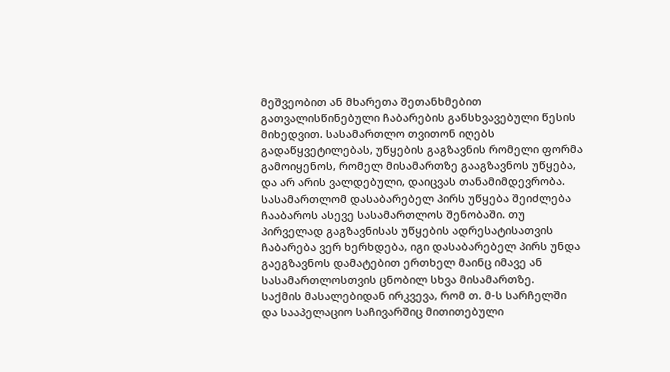მეშვეობით ან მხარეთა შეთანხმებით გათვალისწინებული ჩაბარების განსხვავებული წესის მიხედვით. სასამართლო თვითონ იღებს გადაწყვეტილებას, უწყების გაგზავნის რომელი ფორმა გამოიყენოს, რომელ მისამართზე გააგზავნოს უწყება, და არ არის ვალდებული, დაიცვას თანამიმდევრობა. სასამართლომ დასაბარებელ პირს უწყება შეიძლება ჩააბაროს ასევე სასამართლოს შენობაში. თუ პირველად გაგზავნისას უწყების ადრესატისათვის ჩაბარება ვერ ხერხდება, იგი დასაბარებელ პირს უნდა გაეგზავნოს დამატებით ერთხელ მაინც იმავე ან სასამართლოსთვის ცნობილ სხვა მისამართზე.
საქმის მასალებიდან ირკვევა, რომ თ. მ-ს სარჩელში და სააპელაციო საჩივარშიც მითითებული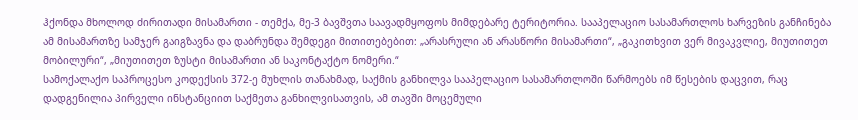ჰქონდა მხოლოდ ძირითადი მისამართი - თემქა, მე-3 ბავშვთა საავადმყოფოს მიმდებარე ტერიტორია. სააპელაციო სასამართლოს ხარვეზის განჩინება ამ მისამართზე სამჯერ გაიგზავნა და დაბრუნდა შემდეგი მითითებებით: „არასრული ან არასწორი მისამართი“, „გაკითხვით ვერ მივაკვლიე, მიუთითეთ მობილური“, „მიუთითეთ ზუსტი მისამართი ან საკონტაქტო ნომერი.“
სამოქალაქო საპროცესო კოდექსის 372-ე მუხლის თანახმად, საქმის განხილვა სააპელაციო სასამართლოში წარმოებს იმ წესების დაცვით, რაც დადგენილია პირველი ინსტანციით საქმეთა განხილვისათვის, ამ თავში მოცემული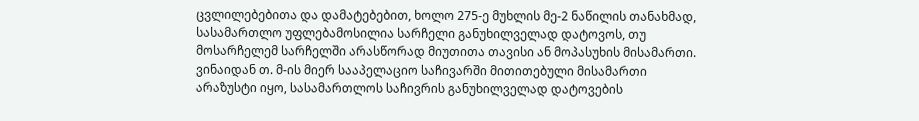ცვლილებებითა და დამატებებით, ხოლო 275-ე მუხლის მე-2 ნაწილის თანახმად, სასამართლო უფლებამოსილია სარჩელი განუხილველად დატოვოს, თუ მოსარჩელემ სარჩელში არასწორად მიუთითა თავისი ან მოპასუხის მისამართი.
ვინაიდან თ. მ-ის მიერ სააპელაციო საჩივარში მითითებული მისამართი არაზუსტი იყო, სასამართლოს საჩივრის განუხილველად დატოვების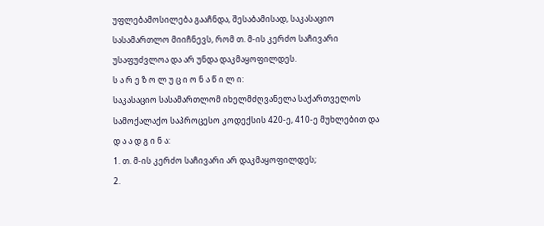უფლებამოსილება გააჩნდა, შესაბამისად, საკასაციო სასამართლო მიიჩნევს, რომ თ. მ-ის კერძო საჩივარი უსაფუძვლოა და არ უნდა დაკმაყოფილდეს.
ს ა რ ე ზ ო ლ უ ც ი ო ნ ა წ ი ლ ი:
საკასაციო სასამართლომ იხელმძღვანელა საქართველოს სამოქალაქო საპროცესო კოდექსის 420-ე, 410-ე მუხლებით და
დ ა ა დ გ ი ნ ა:
1. თ. მ-ის კერძო საჩივარი არ დაკმაყოფილდეს;
2.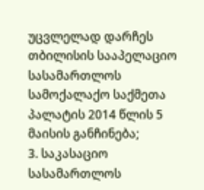უცვლელად დარჩეს თბილისის სააპელაციო სასამართლოს სამოქალაქო საქმეთა პალატის 2014 წლის 5 მაისის განჩინება;
3. საკასაციო სასამართლოს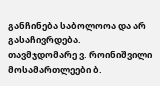განჩინება საბოლოოა და არ გასაჩივრდება.
თავმჯდომარე ვ. როინიშვილი
მოსამართლეები ბ.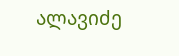ალავიძე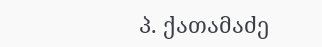პ. ქათამაძე